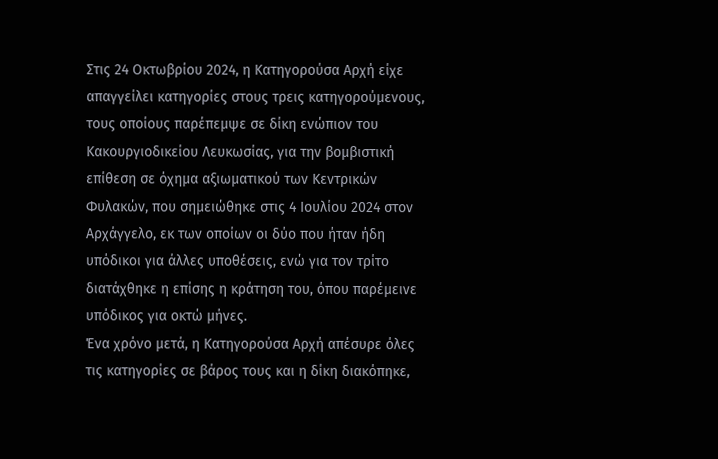Στις 24 Οκτωβρίου 2024, η Κατηγορούσα Αρχή είχε απαγγείλει κατηγορίες στους τρεις κατηγορούμενους, τους οποίους παρέπεμψε σε δίκη ενώπιον του Κακουργιοδικείου Λευκωσίας, για την βομβιστική επίθεση σε όχημα αξιωματικού των Κεντρικών Φυλακών, που σημειώθηκε στις 4 Ιουλίου 2024 στον Αρχάγγελο, εκ των οποίων οι δύο που ήταν ήδη υπόδικοι για άλλες υποθέσεις, ενώ για τον τρίτο διατάχθηκε η επίσης η κράτηση του, όπου παρέμεινε υπόδικος για οκτώ μήνες.
Ένα χρόνο μετά, η Κατηγορούσα Αρχή απέσυρε όλες τις κατηγορίες σε βάρος τους και η δίκη διακόπηκε,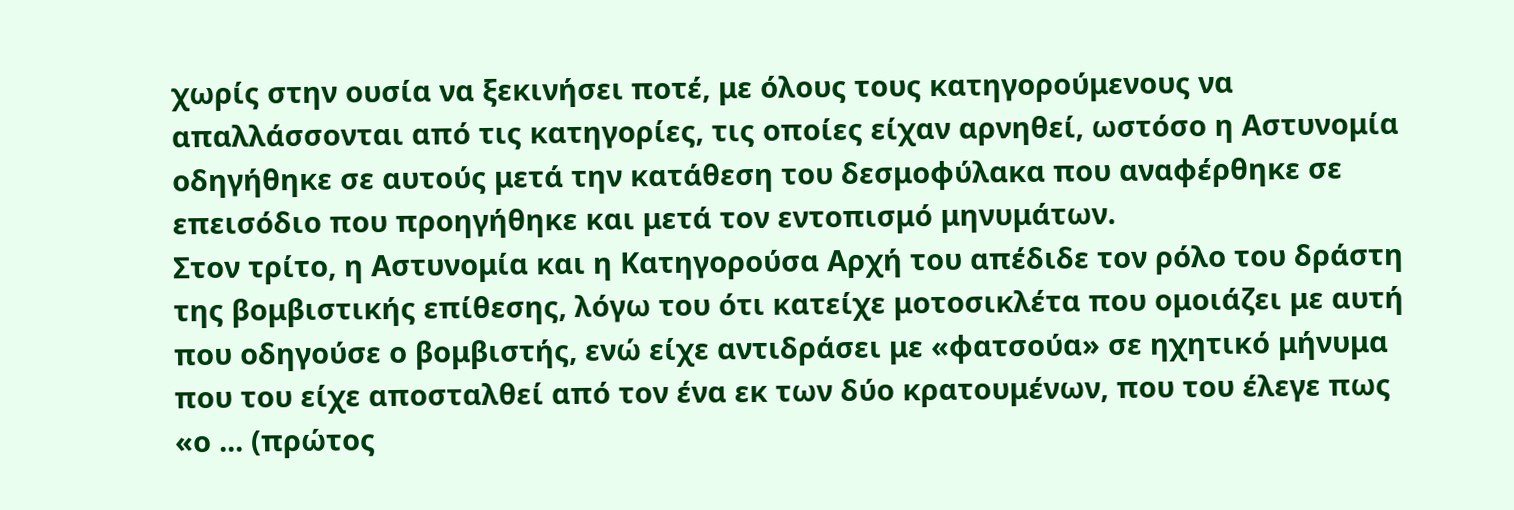χωρίς στην ουσία να ξεκινήσει ποτέ, με όλους τους κατηγορούμενους να απαλλάσσονται από τις κατηγορίες, τις οποίες είχαν αρνηθεί, ωστόσο η Αστυνομία οδηγήθηκε σε αυτούς μετά την κατάθεση του δεσμοφύλακα που αναφέρθηκε σε επεισόδιο που προηγήθηκε και μετά τον εντοπισμό μηνυμάτων.
Στον τρίτο, η Αστυνομία και η Κατηγορούσα Αρχή του απέδιδε τον ρόλο του δράστη της βομβιστικής επίθεσης, λόγω του ότι κατείχε μοτοσικλέτα που ομοιάζει με αυτή που οδηγούσε ο βομβιστής, ενώ είχε αντιδράσει με «φατσούα» σε ηχητικό μήνυμα που του είχε αποσταλθεί από τον ένα εκ των δύο κρατουμένων, που του έλεγε πως «ο ... (πρώτος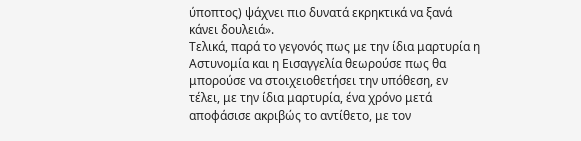ύποπτος) ψάχνει πιο δυνατά εκρηκτικά να ξανά κάνει δουλειά».
Τελικά, παρά το γεγονός πως με την ίδια μαρτυρία η Αστυνομία και η Εισαγγελία θεωρούσε πως θα μπορούσε να στοιχειοθετήσει την υπόθεση, εν τέλει, με την ίδια μαρτυρία, ένα χρόνο μετά αποφάσισε ακριβώς το αντίθετο, με τον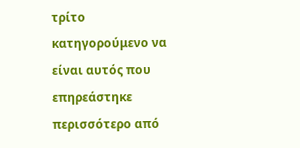τρίτο κατηγορούμενο να είναι αυτός που επηρεάστηκε περισσότερο από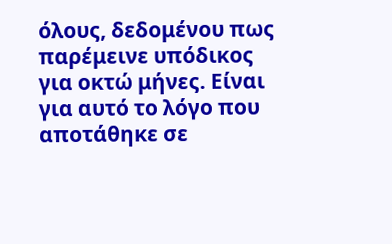όλους, δεδομένου πως παρέμεινε υπόδικος για οκτώ μήνες. Είναι για αυτό το λόγο που αποτάθηκε σε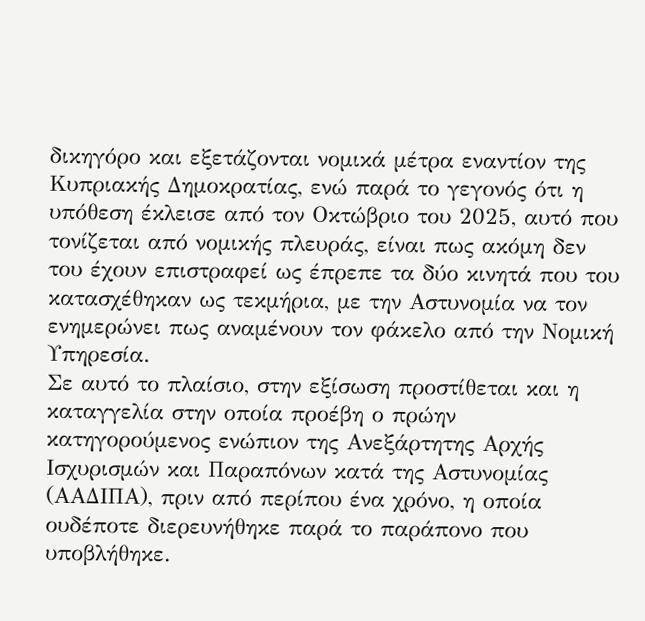δικηγόρο και εξετάζονται νομικά μέτρα εναντίον της Κυπριακής Δημοκρατίας, ενώ παρά το γεγονός ότι η υπόθεση έκλεισε από τον Οκτώβριο του 2025, αυτό που τονίζεται από νομικής πλευράς, είναι πως ακόμη δεν του έχουν επιστραφεί ως έπρεπε τα δύο κινητά που του κατασχέθηκαν ως τεκμήρια, με την Αστυνομία να τον ενημερώνει πως αναμένουν τον φάκελο από την Νομική Υπηρεσία.
Σε αυτό το πλαίσιο, στην εξίσωση προστίθεται και η καταγγελία στην οποία προέβη ο πρώην κατηγορούμενος ενώπιον της Ανεξάρτητης Αρχής Ισχυρισμών και Παραπόνων κατά της Αστυνομίας (ΑΑΔΙΠΑ), πριν από περίπου ένα χρόνο, η οποία ουδέποτε διερευνήθηκε παρά το παράπονο που υποβλήθηκε.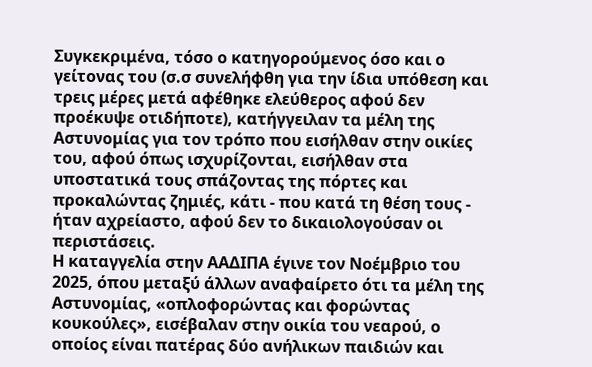Συγκεκριμένα, τόσο ο κατηγορούμενος όσο και ο γείτονας του (σ.σ συνελήφθη για την ίδια υπόθεση και τρεις μέρες μετά αφέθηκε ελεύθερος αφού δεν προέκυψε οτιδήποτε), κατήγγειλαν τα μέλη της Αστυνομίας για τον τρόπο που εισήλθαν στην οικίες του, αφού όπως ισχυρίζονται, εισήλθαν στα υποστατικά τους σπάζοντας της πόρτες και προκαλώντας ζημιές, κάτι - που κατά τη θέση τους - ήταν αχρείαστο, αφού δεν το δικαιολογούσαν οι περιστάσεις.
Η καταγγελία στην ΑΑΔΙΠΑ έγινε τον Νοέμβριο του 2025, όπου μεταξύ άλλων αναφαίρετο ότι τα μέλη της Αστυνομίας, «οπλοφορώντας και φορώντας κουκούλες», εισέβαλαν στην οικία του νεαρού, ο οποίος είναι πατέρας δύο ανήλικων παιδιών και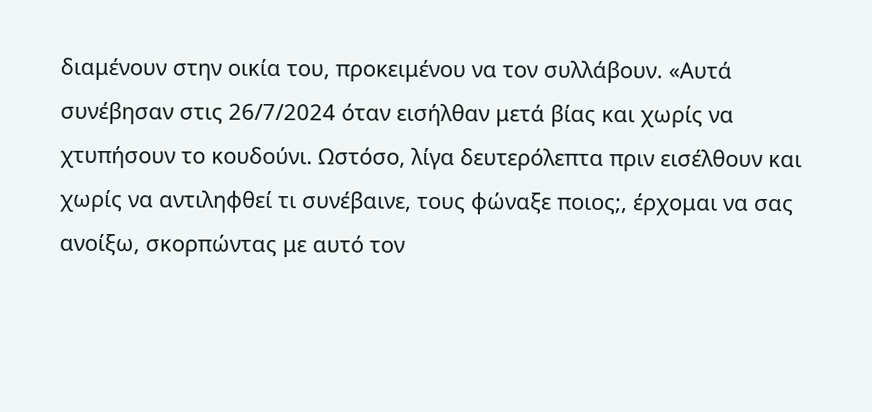διαμένουν στην οικία του, προκειμένου να τον συλλάβουν. «Αυτά συνέβησαν στις 26/7/2024 όταν εισήλθαν μετά βίας και χωρίς να χτυπήσουν το κουδούνι. Ωστόσο, λίγα δευτερόλεπτα πριν εισέλθουν και χωρίς να αντιληφθεί τι συνέβαινε, τους φώναξε ποιος;, έρχομαι να σας ανοίξω, σκορπώντας με αυτό τον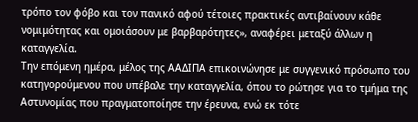τρόπο τον φόβο και τον πανικό αφού τέτοιες πρακτικές αντιβαίνουν κάθε νομιμότητας και ομοιάσουν με βαρβαρότητες», αναφέρει μεταξύ άλλων η καταγγελία.
Την επόμενη ημέρα, μέλος της ΑΑΔΙΠΑ επικοινώνησε με συγγενικό πρόσωπο του κατηγορούμενου που υπέβαλε την καταγγελία, όπου το ρώτησε για το τμήμα της Αστυνομίας που πραγματοποίησε την έρευνα, ενώ εκ τότε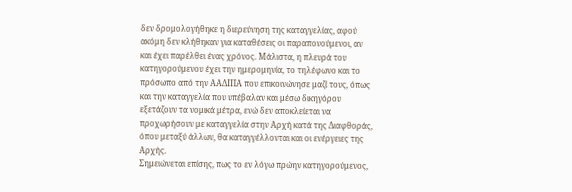δεν δρομολογήθηκε η διερεύνηση της καταγγελίας, αφού ακόμη δεν κλήθηκαν για καταθέσεις οι παραπονούμενοι, αν και έχει παρέλθει ένας χρόνος. Μάλιστα, η πλευρά του κατηγορούμενου έχει την ημερομηνία, το τηλέφωνο και το πρόσωπο από την ΑΑΔΙΠΑ που επικοινώνησε μαζί τους, όπως και την καταγγελία που υπέβαλαν και μέσω δικηγόρου εξετάζουν τα νομικά μέτρα, ενώ δεν αποκλείεται να προχωρήσουν με καταγγελία στην Αρχή κατά της Διαφθοράς, όπου μεταξύ άλλων, θα καταγγέλλονται και οι ενέργειες της Αρχής.
Σημειώνεται επίσης, πως το εν λόγω πρώην κατηγορούμενος,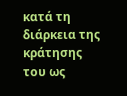κατά τη διάρκεια της κράτησης του ως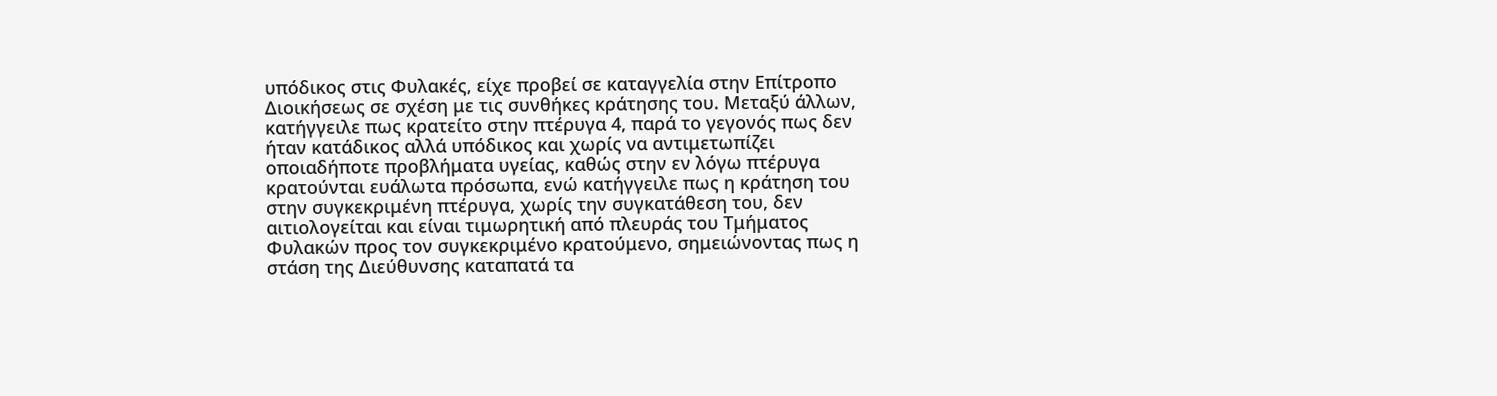υπόδικος στις Φυλακές, είχε προβεί σε καταγγελία στην Επίτροπο Διοικήσεως σε σχέση με τις συνθήκες κράτησης του. Μεταξύ άλλων, κατήγγειλε πως κρατείτο στην πτέρυγα 4, παρά το γεγονός πως δεν ήταν κατάδικος αλλά υπόδικος και χωρίς να αντιμετωπίζει οποιαδήποτε προβλήματα υγείας, καθώς στην εν λόγω πτέρυγα κρατούνται ευάλωτα πρόσωπα, ενώ κατήγγειλε πως η κράτηση του στην συγκεκριμένη πτέρυγα, χωρίς την συγκατάθεση του, δεν αιτιολογείται και είναι τιμωρητική από πλευράς του Τμήματος Φυλακών προς τον συγκεκριμένο κρατούμενο, σημειώνοντας πως η στάση της Διεύθυνσης καταπατά τα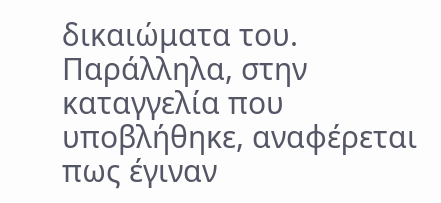δικαιώματα του.
Παράλληλα, στην καταγγελία που υποβλήθηκε, αναφέρεται πως έγιναν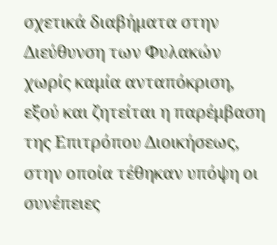σχετικά διαβήματα στην Διεύθυνση των Φυλακών χωρίς καμία ανταπόκριση, εξού και ζητείται η παρέμβαση της Επιτρόπου Διοικήσεως, στην οποία τέθηκαν υπόψη οι συνέπειες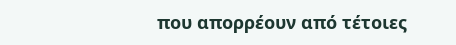που απορρέουν από τέτοιες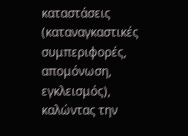καταστάσεις (καταναγκαστικές συμπεριφορές, απομόνωση, εγκλεισμός), καλώντας την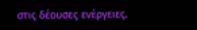στις δέουσες ενέργειες.